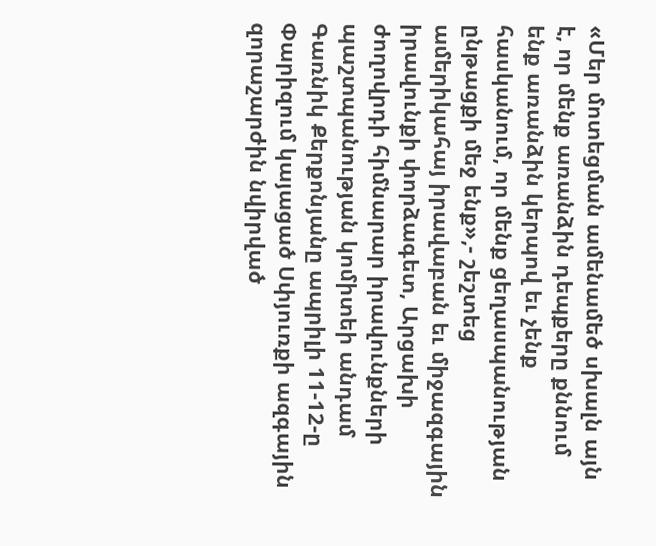«Մեր մոտեցման ամենամեծ սխալն այն է, որ մենք առանձին դեպքերը քննում ենք առանձին կերպով եւ չենք հասկանում, որ մենք ցեղասպանության ընթացքի մեջ ենք»,- շեշտեց ամերիկահայ իրավաբան եւ միջազգային իրավունքի փորձագետ, Արցախի ժողովրդի հիմնարար իրավունքների պաշտպանության կոմիտեի անդամ Գառնիկ Քերքոնյանը ապրիլի 11-12-ը Փարիզում կայացած Սփյուռքի ազգային զորաշարժին նվիրված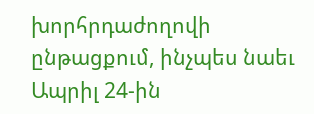խորհրդաժողովի ընթացքում, ինչպես նաեւ Ապրիլ 24-ին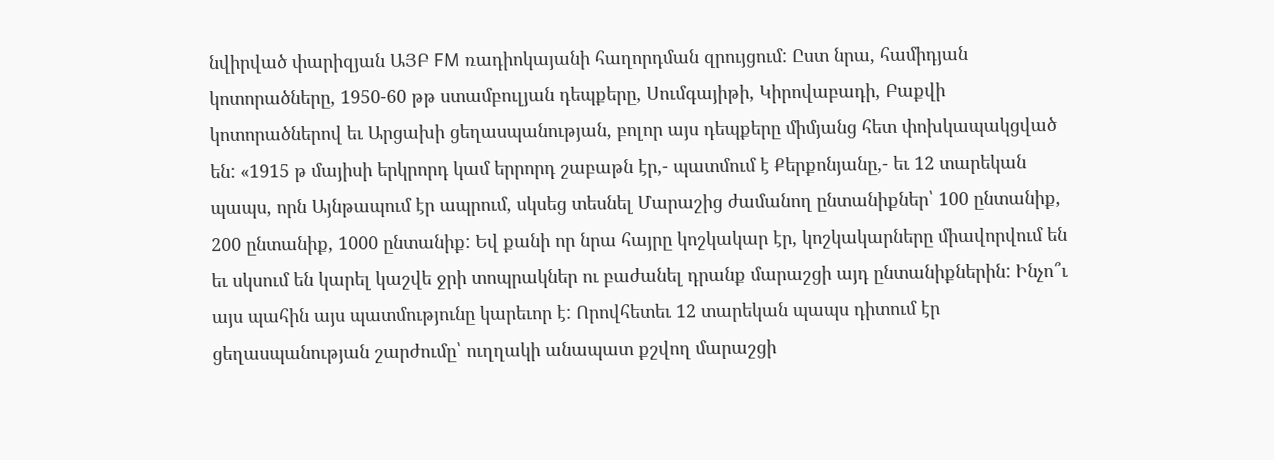նվիրված փարիզյան ԱՅԲ FM ռադիոկայանի հաղորդման զրույցում: Ըստ նրա, համիդյան կոտորածները, 1950-60 թթ ստամբուլյան դեպքերը, Սումգայիթի, Կիրովաբադի, Բաքվի կոտորածներով եւ Արցախի ցեղասպանության, բոլոր այս դեպքերը միմյանց հետ փոխկապակցված են: «1915 թ մայիսի երկրորդ կամ երրորդ շաբաթն էր,- պատմում է Քերքոնյանը,- եւ 12 տարեկան պապս, որն Այնթապում էր ապրում, սկսեց տեսնել Մարաշից ժամանող ընտանիքներ՝ 100 ընտանիք, 200 ընտանիք, 1000 ընտանիք: Եվ քանի որ նրա հայրը կոշկակար էր, կոշկակարները միավորվում են եւ սկսում են կարել կաշվե ջրի տոպրակներ ու բաժանել դրանք մարաշցի այդ ընտանիքներին: Ինչո՞ւ այս պահին այս պատմությունը կարեւոր է: Որովհետեւ 12 տարեկան պապս դիտում էր ցեղասպանության շարժումը՝ ուղղակի անապատ քշվող մարաշցի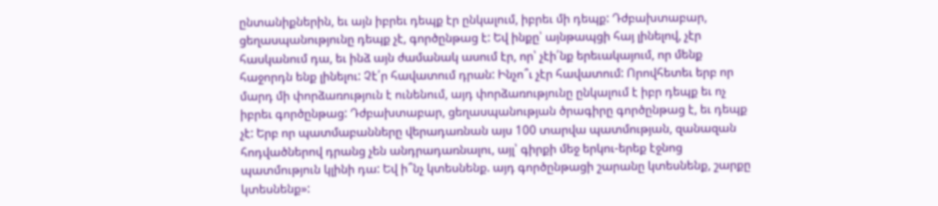ընտանիքներին, եւ այն իբրեւ դեպք էր ընկալում, իբրեւ մի դեպք: Դժբախտաբար, ցեղասպանությունը դեպք չէ, գործընթաց է: Եվ ինքը՝ այնթապցի հայ լինելով, չէր հասկանում դա, եւ ինձ այն ժամանակ ասում էր, որ՝ չէի՛նք երեւակայում, որ մենք հաջորդն ենք լինելու: Չէ՛ր հավատում դրան: Ինչո՞ւ չէր հավատում: Որովհետեւ երբ որ մարդ մի փորձառություն է ունենում, այդ փորձառությունը ընկալում է իբր դեպք եւ ոչ իբրեւ գործընթաց: Դժբախտաբար, ցեղասպանության ծրագիրը գործընթաց է, եւ դեպք չէ: Երբ որ պատմաբանները վերադառնան այս 100 տարվա պատմության, զանազան հոդվածներով դրանց չեն անդրադառնալու, այլ՝ գիրքի մեջ երկու-երեք էջնոց պատմություն կլինի դա: Եվ ի՞նչ կտեսնենք. այդ գործընթացի շարանը կտեսնենք, շարքը կտեսնենք»: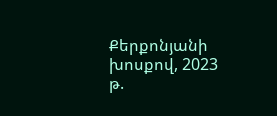Քերքոնյանի խոսքով, 2023 թ.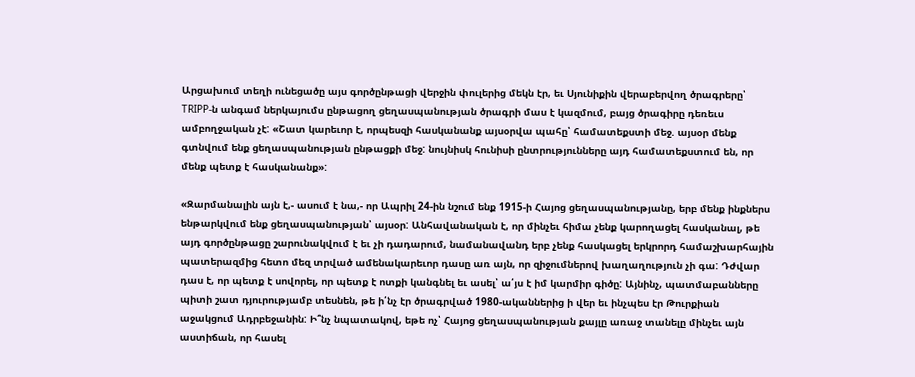Արցախում տեղի ունեցածը այս գործընթացի վերջին փուլերից մեկն էր, եւ Սյունիքին վերաբերվող ծրագրերը՝ TRIPP-ն անգամ ներկայումս ընթացող ցեղասպանության ծրագրի մաս է կազմում, բայց ծրագիրը դեռեւս ամբողջական չէ: «Շատ կարեւոր է, որպեսզի հասկանանք այսօրվա պահը՝ համատեքստի մեջ. այսօր մենք գտնվում ենք ցեղասպանության ընթացքի մեջ: նույնիսկ հունիսի ընտրությունները այդ համատեքստում են, որ մենք պետք է հասկանանք»:

«Զարմանալին այն է,- ասում է նա,- որ Ապրիլ 24-ին նշում ենք 1915-ի Հայոց ցեղասպանությանը, երբ մենք ինքներս ենթարկվում ենք ցեղասպանության՝ այսօր: Անհավանական է, որ մինչեւ հիմա չենք կարողացել հասկանալ, թե այդ գործընթացը շարունակվում է եւ չի դադարում, նամանավանդ երբ չենք հասկացել երկրորդ համաշխարհային պատերազմից հետո մեզ տրված ամենակարեւոր դասը առ այն, որ զիջումներով խաղաղություն չի գա: Դժվար դաս է, որ պետք է սովորել, որ պետք է ոտքի կանգնել եւ ասել՝ ա՛յս է իմ կարմիր գիծը: Այնինչ, պատմաբանները պիտի շատ դյուրությամբ տեսնեն, թե ի՛նչ էր ծրագրված 1980-ականներից ի վեր եւ ինչպես էր Թուրքիան աջակցում Ադրբեջանին: Ի՞նչ նպատակով, եթե ոչ՝ Հայոց ցեղասպանության քայլը առաջ տանելը մինչեւ այն աստիճան, որ հասել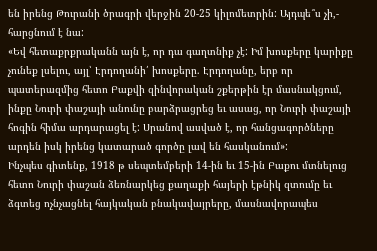են իրենց Թուրանի ծրագրի վերջին 20-25 կիլոմետրին: Այդպե՞ս չի,- հարցնում է նա:
«Եվ հետաքրքրականն այն է, որ դա գաղտնիք չէ: Իմ խոսքերը կարիքը չունեք լսելու, այլ՝ Էրդողանի՛ խոսքերը. Էրդողանը, երբ որ պատերազմից հետո Բաքվի զինվորական շքերթին էր մասնակցում, ինքը Նուրի փաշայի անունը բարձրացրեց եւ ասաց, որ Նուրի փաշայի հոգին հիմա արդարացել է: Սրանով ասված է, որ հանցագործները արդեն իսկ իրենց կատարած գործը լավ են հասկանում»:
Ինչպես գիտենք, 1918 թ սեպտեմբերի 14-ին եւ 15-ին Բաքու մտնելուց հետո Նուրի փաշան ձեռնարկեց քաղաքի հայերի էթնիկ զտումը եւ ձգտեց ոչնչացնել հայկական բնակավայրերը, մասնավորապես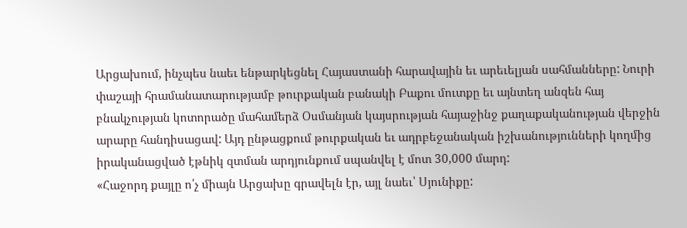Արցախում, ինչպես նաեւ ենթարկեցնել Հայաստանի հարավային եւ արեւելյան սահմանները: Նուրի փաշայի հրամանատարությամբ թուրքական բանակի Բաքու մուտքը եւ այնտեղ անզեն հայ բնակչության կոտորածը մահամերձ Օսմանյան կայսրության հայաջինջ քաղաքականության վերջին արարը հանդիսացավ: Այդ ընթացքում թուրքական եւ ադրբեջանական իշխանությունների կողմից իրականացված էթնիկ զտման արդյունքում սպանվել է մոտ 30,000 մարդ:
«Հաջորդ քայլը ո՛չ միայն Արցախը գրավելն էր, այլ նաեւ՝ Սյունիքը: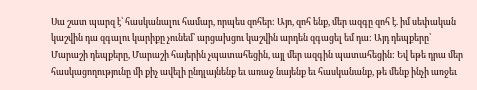Սա շատ պարզ է՝ հասկանալու համար, որպես զոհեր: Այո, զոհ ենք, մեր ազգը զոհ է. իմ սեփական կաշվին դա զգալու կարիքը չունեմ՝ արցախցու կաշվին արդեն զգացել եմ դա: Այդ դեպքերը՝ Մարաշի դեպքերը, Մարաշի հայերին չպատահեցին, այլ մեր ազգին պատահեցին: Եվ եթե դրա մեր հասկացողությունը մի քիչ ավելի ընդլայնենք եւ առաջ նայենք եւ հասկանանք, թե մենք ինչի առջեւ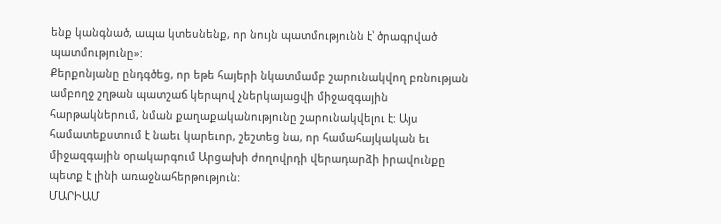ենք կանգնած, ապա կտեսնենք, որ նույն պատմությունն է՝ ծրագրված պատմությունը»:
Քերքոնյանը ընդգծեց, որ եթե հայերի նկատմամբ շարունակվող բռնության ամբողջ շղթան պատշաճ կերպով չներկայացվի միջազգային հարթակներում, նման քաղաքականությունը շարունակվելու է: Այս համատեքստում է նաեւ կարեւոր, շեշտեց նա, որ համահայկական եւ միջազգային օրակարգում Արցախի ժողովրդի վերադարձի իրավունքը պետք է լինի առաջնահերթություն:
ՄԱՐԻԱՄ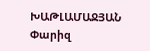ԽԱԹԼԱՄԱՋՅԱՆ
Փարիզ